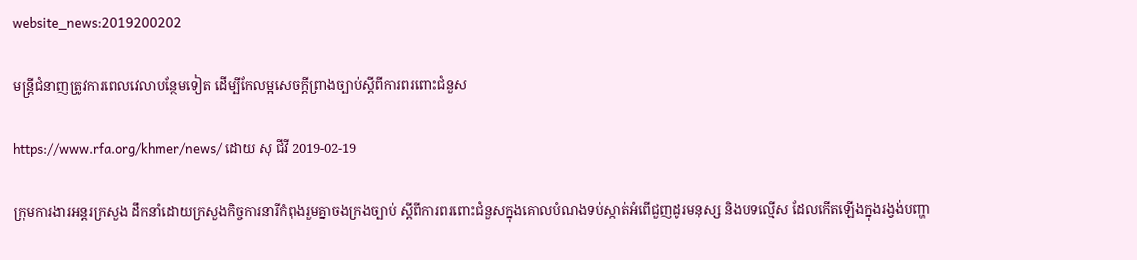website_news:2019200202

មន្ត្រីជំនាញត្រូវការពេលវេលាបន្ថែមទៀត ដើម្បីកែលម្អសេចក្ដីព្រាងច្បាប់ស្ដីពីការពរពោះជំនួស

https://www.rfa.org/khmer/news/ ដោយ សុ ជីវី 2019-02-19

ក្រុមការងារអន្តរក្រសួង ដឹកនាំដោយក្រសួងកិច្ចការនារីកំពុងរួមគ្នាចងក្រងច្បាប់ ស្ដីពីការពរពោះជំនួសក្នុងគោលបំណងទប់ស្កាត់អំពើជួញដូរមនុស្ស និងបទល្មើស ដែលកើតឡើងក្នុងរង្វង់បញ្ហា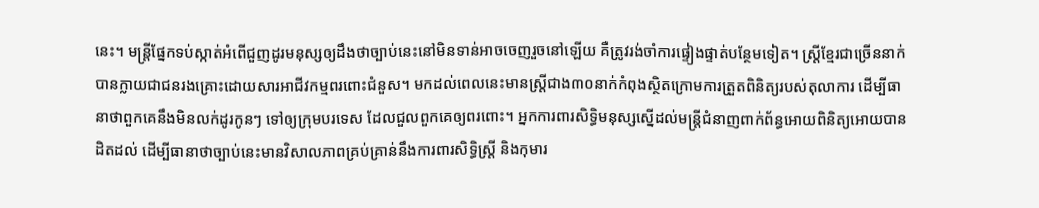នេះ។ មន្ត្រីផ្នែកទប់ស្កាត់អំពើជួញដូរមនុស្សឲ្យដឹងថាច្បាប់នេះនៅមិនទាន់អាចចេញរួចនៅឡើយ គឺត្រូវរង់ចាំការផ្ទៀងផ្ទាត់បន្ថែមទៀត។ ស្ត្រីខ្មែរជាច្រើននាក់បានក្លាយជាជនរងគ្រោះដោយសារអាជីវកម្មពរពោះជំនួស។ មកដល់ពេលនេះមានស្ត្រីជាង៣០នាក់កំពុងស្ថិតក្រោមការត្រួតពិនិត្យរបស់តុលាការ ដើម្បីធានាថាពួកគេនឹងមិនលក់ដូរកូនៗ ទៅឲ្យក្រុមបរទេស ដែលជួលពួកគេឲ្យពរពោះ។ អ្នកការពារសិទ្ធិមនុស្សស្នើដល់មន្ត្រីជំនាញពាក់ព័ន្ធអោយពិនិត្យអោយបានដិតដល់ ដើម្បីធានាថាច្បាប់នេះមានវិសាលភាពគ្រប់គ្រាន់នឹងការពារសិទ្ធិស្ត្រី និងកុមារ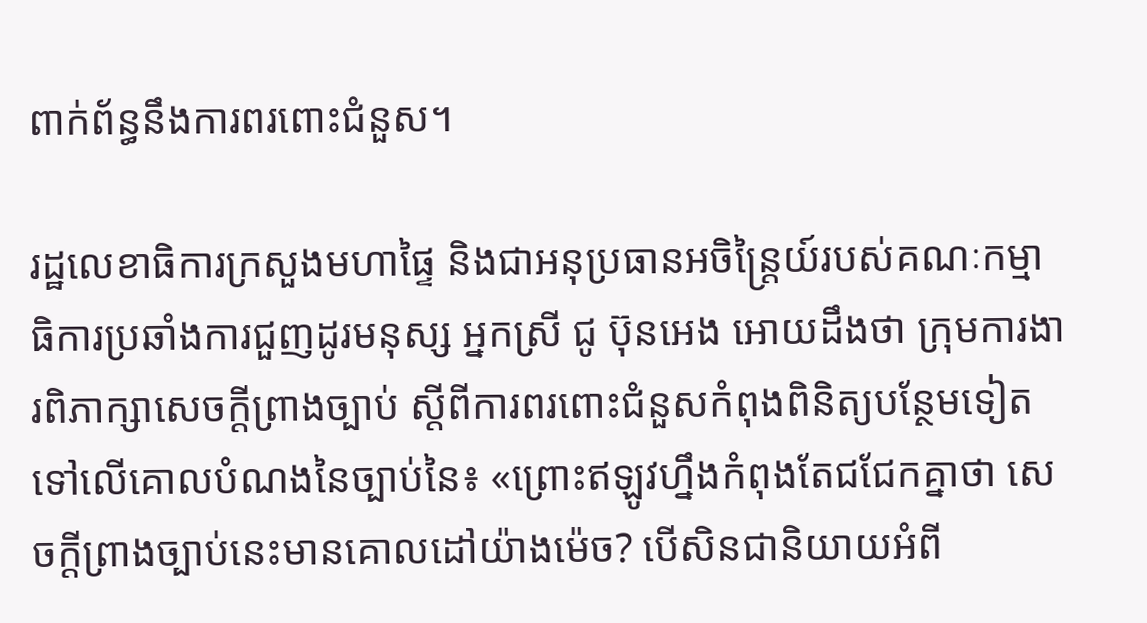ពាក់ព័ន្ធនឹងការពរពោះជំនួស។

រដ្ឋលេខាធិការក្រសួងមហាផ្ទៃ និងជាអនុប្រធានអចិន្ត្រៃយ៍របស់គណៈកម្មាធិការប្រឆាំងការជួញដូរមនុស្ស អ្នកស្រី ជូ ប៊ុនអេង អោយដឹងថា ក្រុមការងារពិភាក្សាសេចក្ដីព្រាងច្បាប់ ស្ដីពីការពរពោះជំនួសកំពុងពិនិត្យបន្ថែមទៀតទៅលើគោលបំណងនៃច្បាប់នៃ៖ «ព្រោះឥឡូវហ្នឹងកំពុងតែជជែកគ្នាថា សេចក្ដីព្រាងច្បាប់នេះមានគោលដៅយ៉ាងម៉េច? បើសិនជានិយាយអំពី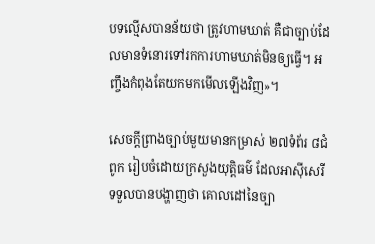បទល្មើសបានន័យថា ត្រូវហាមឃាត់ គឺជាច្បាប់ដែលមានទំនោរទៅរកការហាមឃាត់មិនឲ្យធ្វើ។ អញ្ចឹងកំពុងតែយកមកមើលឡើងវិញ»។

សេចក្ដីព្រាងច្បាប់មួយមានកម្រាស់ ២៧ទំព័រ ៨ជំពូក រៀបចំដោយក្រសួងយុត្តិធម៌ ដែលអាស៊ីសេរីទទួលបានបង្ហាញថា គោលដៅនៃច្បា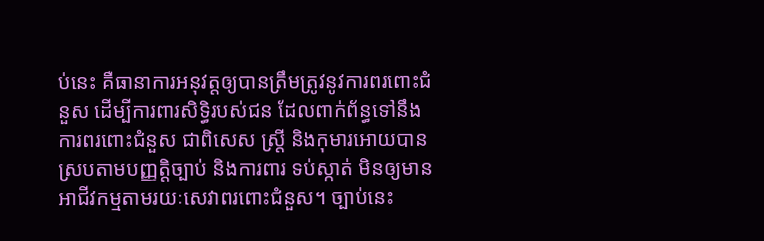ប់នេះ គឺធានាការអនុវត្តឲ្យបានត្រឹមត្រូវនូវការពរពោះជំនួស ដើម្បីការពារសិទ្ធិរបស់ជន ដែលពាក់ព័ន្ធទៅនឹងការពរពោះជំនួស ជាពិសេស ស្រ្តី និងកុមារអោយបានស្របតាមបញ្ញត្តិច្បាប់ និងការពារ ទប់ស្កាត់ មិនឲ្យមានអាជីវកម្មតាមរយៈសេវាពរពោះជំនួស។ ច្បាប់នេះ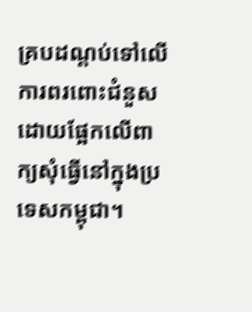គ្របដណ្ដប់ទៅលើការពរពោះជំនួស ដោយផ្អែកលើពាក្យសុំធ្វើនៅក្នុងប្រទេសកម្ពុជា។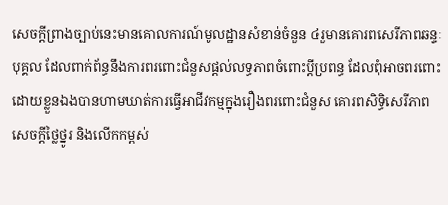សេចក្ដីព្រាងច្បាប់នេះមានគោលការណ៍មូលដ្ឋានសំខាន់ចំនួន ៤រួមានគោរពសេរីភាពឆន្ទៈបុគ្គល ដែលពាក់ព័ន្ធនឹងការពរពោះជំនួសផ្ដល់លទ្ធភាពចំពោះប្ដីប្រពន្ធ ដែលពុំអាចពរពោះដោយខ្លួនឯងបានហាមឃាត់ការធ្វើអាជីវកម្មក្នុងរឿងពរពោះជំនួស គោរពសិទ្ធិសេរីភាព សេចក្ដីថ្លៃថ្នូរ និងលើកកម្ពស់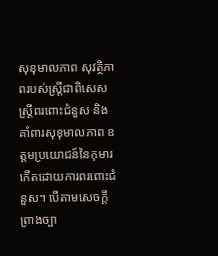សុខុមាលភាព សុវត្ថិភាពរបស់ស្ត្រីជាពិសេសស្ត្រីពរពោះជំនួស និងគាំពារសុខុមាលភាព ឧត្ដមប្រយោជន៍នៃកុមារកើតដោយការពរពោះជំនួស។ បើតាមសេចក្ដីព្រាងច្បា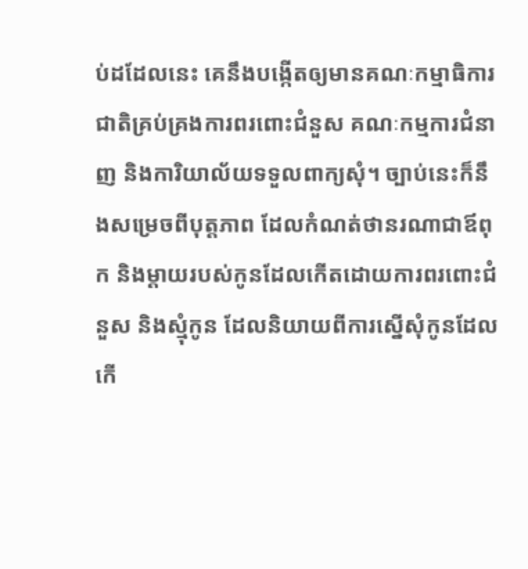ប់ដដែលនេះ គេនឹងបង្កើតឲ្យមានគណៈកម្មាធិការជាតិគ្រប់គ្រងការពរពោះជំនួស គណៈកម្មការជំនាញ និងការិយាល័យទទួលពាក្យសុំ។ ច្បាប់នេះក៏នឹងសម្រេចពីបុត្តភាព ដែលកំណត់ថានរណាជាឪពុក និងម្ដាយរបស់កូនដែលកើតដោយការពរពោះជំនួស និងស្មុំកូន ដែលនិយាយពីការស្នើសុំកូនដែលកើ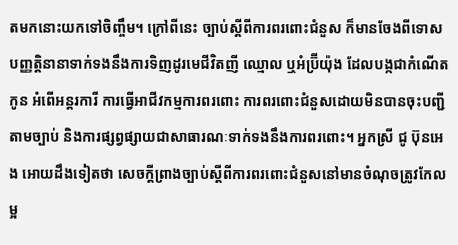តមកនោះយកទៅចិញ្ចឹម។ ក្រៅពីនេះ ច្បាប់ស្ដីពីការពរពោះជំនួស ក៏មានចែងពីទោសបញ្ញត្តិនានាទាក់ទងនឹងការទិញដូរមេជីវិតញី ឈ្មោល ឬអំប្រ៊ីយ៉ុង ដែលបង្កជាកំណើតកូន អំពើអន្តរការី ការធ្វើអាជីវកម្មការពរពោះ ការពរពោះជំនួសដោយមិនបានចុះបញ្ជីតាមច្បាប់ និងការផ្សព្វផ្សាយជាសាធារណៈទាក់ទងនឹងការពរពោះ។ អ្នកស្រី ជូ ប៊ុនអេង អោយដឹងទៀតថា សេចក្ដីព្រាងច្បាប់ស្ដីពីការពរពោះជំនួសនៅមានចំណុចត្រូវកែលម្អ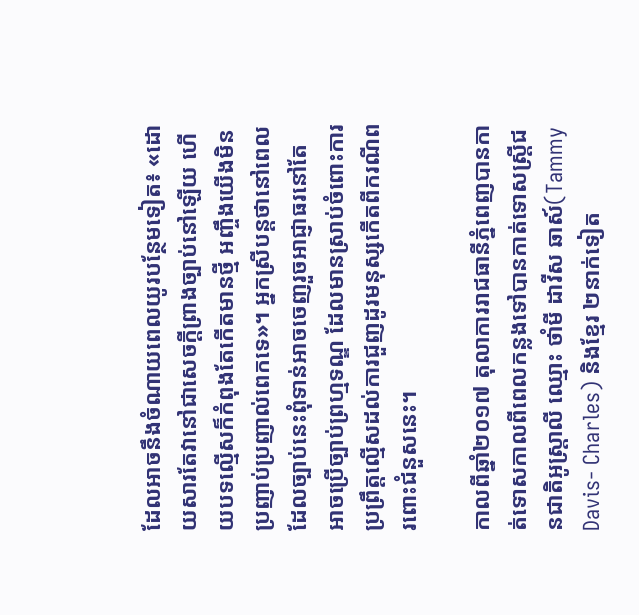ដែលអាចនឹងចំណាយពេលយូរបន្ថែមទៀត៖ «ដោយសារតែវានៅជាសេចក្ដីព្រាងច្បាប់នៅឡើយ ហើយបទល្មើសក៏កំពុងតែកើតមានថ្មី អញ្ចឹងយើងមិនប្រញាប់ប្រញាល់ពេកទេ»។ អ្នកស្រីបន្តថានៅពេលដែលច្បាប់នេះពុំទាន់អាចចេញរួចអាជ្ញាធរនៅតែអាចប្រើច្បាប់ព្រហ្មទណ្ឌ ដែលមានស្រាប់ចំពោះការប្រព្រឹត្តល្មើសដល់ការជួញដូរមនុស្សកើតពីករណីពរពោះជំនួសនេះ។

កាលពីឆ្នាំ២០១៧ តុលាការរាជធានីភ្នំពេញបានកាត់ទោសកាលពីពេលកន្លងទៅបានកាត់ទោសស្ត្រីជនជាតិអូស្ត្រាលី ឈ្មោះ ថាំមី ដាវីស ឆាស៍(Tammy Davis- Charles) និងខ្មែរ ២នាក់ទៀត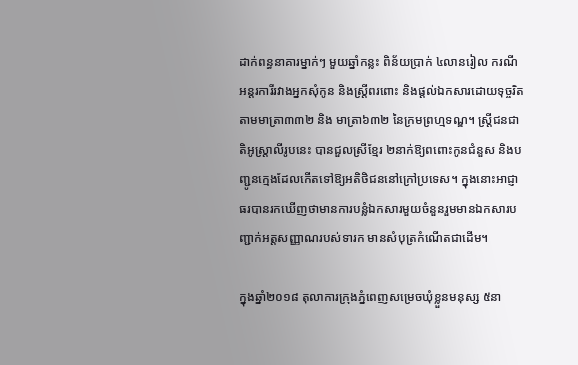ដាក់ពន្ធនាគារម្នាក់ៗ មួយឆ្នាំកន្លះ ពិន័យប្រាក់ ៤លានរៀល ករណីអន្តរការីរវាងអ្នកសុំកូន និងស្ត្រីពរពោះ និងផ្ដល់ឯកសារដោយទុច្ចរិត តាមមាត្រា៣៣២ និង មាត្រា៦៣២ នៃក្រមព្រហ្មទណ្ឌ។ ស្ត្រីជនជាតិអូស្ត្រាលីរូបនេះ បានជួលស្រីខ្មែរ ២នាក់ឱ្យពពោះកូនជំនួស និងបញ្ជូនក្មេងដែលកើតទៅឱ្យអតិថិជននៅក្រៅប្រទេស។ ក្នុងនោះអាជ្ញាធរបានរកឃើញថាមានការបន្លំឯកសារមួយចំនួនរួមមានឯកសារបញ្ជាក់អត្តសញ្ញាណរបស់ទារក មានសំបុត្រកំណើតជាដើម។

ក្នុងឆ្នាំ២០១៨ តុលាការក្រុងភ្នំពេញសម្រេចឃុំខ្លួនមនុស្ស ៥នា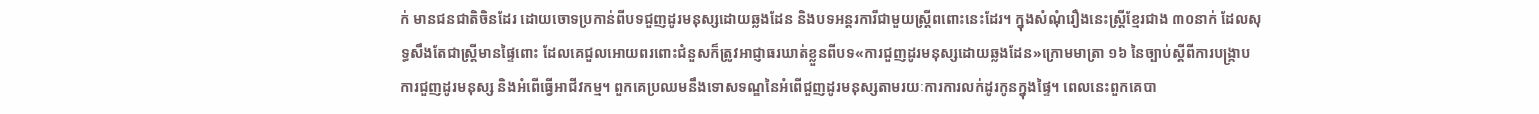ក់ មានជនជាតិចិនដែរ ដោយចោទប្រកាន់ពីបទជួញដូរមនុស្សដោយឆ្លងដែន និងបទអន្តរការីជាមួយស្ត្រីពពោះនេះដែរ។ ក្នុងសំណុំរឿងនេះស្ត្រីខ្មែរជាង ៣០នាក់ ដែលសុទ្ធសឹងតែជាស្ត្រីមានផ្ទៃពោះ ដែលគេជួលអោយពរពោះជំនួសក៏ត្រូវអាជ្ញាធរឃាត់ខ្លួនពីបទ«ការជួញដូរមនុស្សដោយឆ្លងដែន»ក្រោមមាត្រា ១៦ នៃច្បាប់ស្ដីពីការបង្ក្រាបការជួញដូរមនុស្ស និងអំពើធ្វើអាជីវកម្ម។ ពួកគេប្រឈមនឹងទោសទណ្ឌនៃអំពើជួញដូរមនុស្សតាមរយៈការការលក់ដូរកូនក្នុងផ្ទៃ។ ពេលនេះពួកគេបា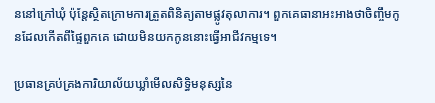ននៅក្រៅឃុំ ប៉ុន្តែស្ថិតក្រោមការត្រួតពិនិត្យតាមផ្លូវតុលាការ។ ពួកគេធានាអះអាងថាចិញ្ចឹមកូនដែលកើតពីផ្ទៃពួកគេ ដោយមិនយកកូននោះធ្វើអាជីវកម្មទេ។

ប្រធានគ្រប់គ្រងការិយាល័យឃ្លាំមើលសិទ្ធិមនុស្សនៃ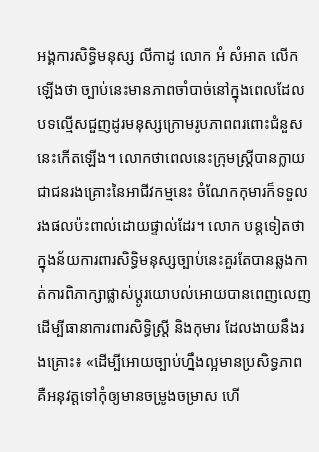អង្គការសិទ្ធិមនុស្ស លីកាដូ លោក អំ សំអាត លើកឡើងថា ច្បាប់នេះមានភាពចាំបាច់នៅក្នុងពេលដែលបទល្មើសជួញដូរមនុស្សក្រោមរូបភាពពរពោះជំនួសនេះកើតឡើង។ លោកថាពេលនេះក្រុមស្ត្រីបានក្លាយជាជនរងគ្រោះនៃអាជីវកម្មនេះ ចំណែកកុមារក៏ទទួលរងផលប៉ះពាល់ដោយផ្ទាល់ដែរ។ លោក បន្តទៀតថាក្នុងន័យការពារសិទ្ធិមនុស្សច្បាប់នេះគួរតែបានឆ្លងកាត់ការពិភាក្សាផ្លាស់ប្ដូរយោបល់អោយបានពេញលេញ ដើម្បីធានាការពារសិទ្ធិស្ត្រី និងកុមារ ដែលងាយនឹងរងគ្រោះ៖ «ដើម្បីអោយច្បាប់ហ្នឹងល្អមានប្រសិទ្ធភាព គឺអនុវត្តទៅកុំឲ្យមានចម្រូងចម្រាស ហើ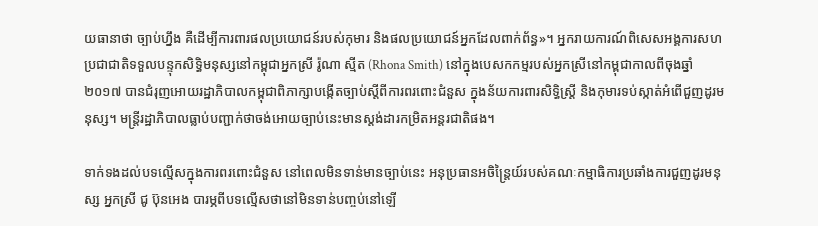យធានាថា ច្បាប់ហ្នឹង គឺដើម្បីការពារផលប្រយោជន៍របស់កុមារ និងផលប្រយោជន៍អ្នកដែលពាក់ព័ន្ធ»។ អ្នករាយការណ៍ពិសេសអង្គការសហប្រជាជាតិទទួលបន្ទុកសិទ្ធិមនុស្សនៅកម្ពុជាអ្នកស្រី រ៉ូណា ស្មីត (Rhona Smith) នៅក្នុងបេសកកម្មរបស់អ្នកស្រីនៅកម្ពុជាកាលពីចុងឆ្នាំ២០១៧ បានជំរុញអោយរដ្ឋាភិបាលកម្ពុជាពិភាក្សាបង្កើតច្បាប់ស្ដីពីការពរពោះជំនួស ក្នុងន័យការពារសិទ្ធិស្ត្រី និងកុមារទប់ស្កាត់អំពើជួញដូរមនុស្ស។ មន្ត្រីរដ្ឋាភិបាលធ្លាប់បញ្ជាក់ថាចង់អោយច្បាប់នេះមានស្តង់ដារកម្រិតអន្តរជាតិផង។

ទាក់ទងដល់បទល្មើសក្នុងការពរពោះជំនួស នៅពេលមិនទាន់មានច្បាប់នេះ អនុប្រធានអចិន្ត្រៃយ៍របស់គណៈកម្មាធិការប្រឆាំងការជួញដូរមនុស្ស អ្នកស្រី ជូ ប៊ុនអេង បារម្ភពីបទល្មើសថានៅមិនទាន់បញ្ចប់នៅឡើ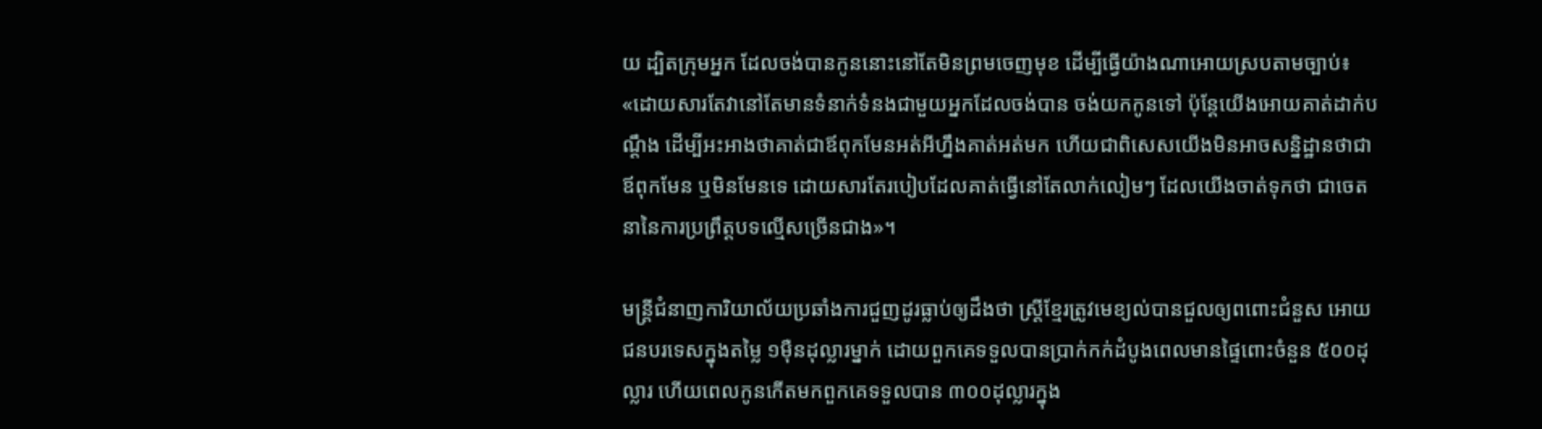យ ដ្បិតក្រុមអ្នក ដែលចង់បានកូននោះនៅតែមិនព្រមចេញមុខ ដើម្បីធ្វើយ៉ាងណាអោយស្របតាមច្បាប់៖ «ដោយសារតែវានៅតែមានទំនាក់ទំនងជាមួយអ្នកដែលចង់បាន ចង់យកកូនទៅ ប៉ុន្តែយើងអោយគាត់ដាក់បណ្ដឹង ដើម្បីអះអាងថាគាត់ជាឪពុកមែនអត់អីហ្នឹងគាត់អត់មក ហើយជាពិសេសយើងមិនអាចសន្និដ្ឋានថាជាឪពុកមែន ឬមិនមែនទេ ដោយសារតែរបៀបដែលគាត់ធ្វើនៅតែលាក់លៀមៗ ដែលយើងចាត់ទុកថា ជាចេតនានៃការប្រព្រឹត្តបទល្មើសច្រើនជាង»។

មន្ត្រីជំនាញការិយាល័យប្រឆាំងការជួញដូរធ្លាប់ឲ្យដឹងថា ស្ត្រីខ្មែរត្រូវមេខ្យល់បានជួលឲ្យពពោះជំនួស អោយជនបរទេសក្នុងតម្លៃ ១ម៉ឺនដុល្លារម្នាក់ ដោយពួកគេទទួលបានប្រាក់កក់ដំបូងពេលមានផ្ទៃពោះចំនួន ៥០០ដុល្លារ ហើយពេលកូនកើតមកពួកគេទទួលបាន ៣០០ដុល្លារក្នុង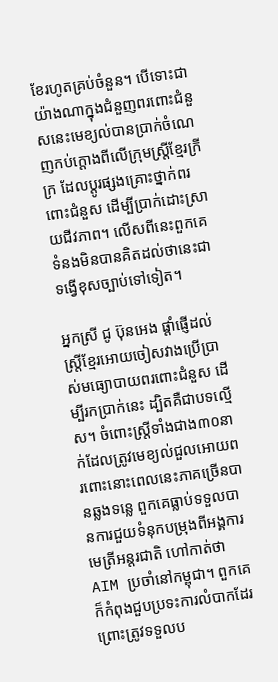ខែរហូតគ្រប់ចំនួន។ បើទោះជាយ៉ាងណាក្នុងជំនួញពរពោះជំនួសនេះមេខ្យល់បានប្រាក់ចំណេញកប់ក្ដោងពីលើក្រុមស្ត្រីខ្មែរក្រីក្រ ដែលប្ដូរផ្សងគ្រោះថ្នាក់ពរពោះជំនួស ដើម្បីប្រាក់ដោះស្រាយជីវភាព។ លើសពីនេះពួកគេទំនងមិនបានគិតដល់ថានេះជាទង្វើខុសច្បាប់ទៅទៀត។

អ្នកស្រី ជូ ប៊ុនអេង ផ្ដាំផ្ញើដល់ស្ត្រីខ្មែរអោយចៀសវាងប្រើប្រាស់មធ្យោបាយពរពោះជំនួស ដើម្បីរកប្រាក់នេះ ដ្បិតគឺជាបទល្មើស។ ចំពោះស្រ្តីទាំងជាង៣០នាក់ដែលត្រូវមេខ្យល់ជួលអោយពរពោះនោះពេលនេះភាគច្រើនបានឆ្លងទន្លេ ពួកគេធ្លាប់ទទួលបានការជួយទំនុកបម្រុងពីអង្គការមេត្រីអន្តរជាតិ ហៅកាត់ថា AIM ប្រចាំនៅកម្ពុជា។ ពួកគេក៏កំពុងជួបប្រទះការលំបាកដែរព្រោះត្រូវទទួលប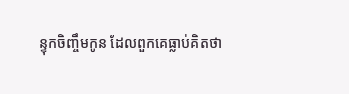ន្ទុកចិញ្ចឹមកូន ដែលពួកគេធ្លាប់គិតថា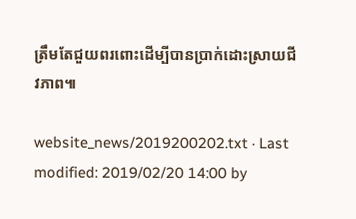ត្រឹមតែជួយពរពោះដើម្បីបានប្រាក់ដោះស្រាយជីវភាព៕

website_news/2019200202.txt · Last modified: 2019/02/20 14:00 by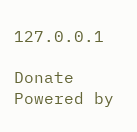127.0.0.1

Donate Powered by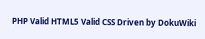PHP Valid HTML5 Valid CSS Driven by DokuWiki